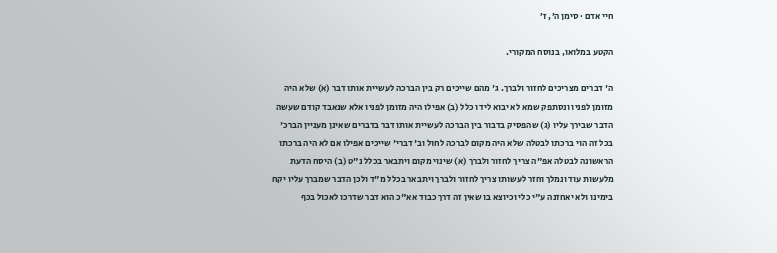חיי אדם · סימן ה׳, ז׳

הקטע במלואו, בנוסח המקורי.

ה' דברים מצריכים לחזור ולברך. ג' מהם שייכים רק בין הברכה לעשיית אותו דבר (א) שלא היה מזומן לפניו ונסתפק שמא לא יבוא לידו כלל (ב) אפילו היה מזומן לפניו אלא שנאבד קודם שעשה הדבר שבירך עליו (ג) שהפסיק בדבור בין הברכה לעשיית אותו דבר בדברים שאינן מעניין הברכ' בכל זה הוי ברכתו לבטלה שלא היה מקום לברכה לחול וב' דברי' שייכים אפילו אם לא היה ברכתו הראשונה לבטלה אפ"ה צריך לחזור ולברך (א) שינוי מקום ויתבאר בכלל נ"ט (ב) היסח הדעת מלעשות עוד ונמלך וחזר לעשותו צריך לחזור ולברך ויתבאר בכלל מ"ד ולכן הדבר שמברך עליו יקח בימינו ולא יאחזנה ע"י כלי וכיוצא בו שאין זה דרך כבוד אא"כ הוא דבר שדרכו לאכול בכף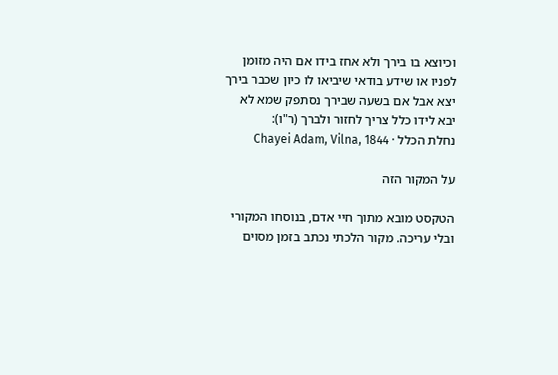וכיוצא בו בירך ולא אחז בידו אם היה מזומן לפניו או שידע בודאי שיביאו לו כיון שכבר בירך יצא אבל אם בשעה שבירך נסתפק שמא לא יבא לידו כלל צריך לחזור ולברך (ר"ו):
נחלת הכלל · Chayei Adam, Vilna, 1844

על המקור הזה

הטקסט מובא מתוך חיי אדם, בנוסחו המקורי ובלי עריכה. מקור הלכתי נכתב בזמן מסוים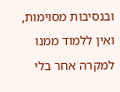ובנסיבות מסוימות, ואין ללמוד ממנו למקרה אחר בלי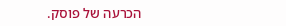הכרעה של פוסק.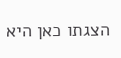הצגתו כאן היא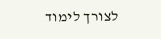לצורך לימוד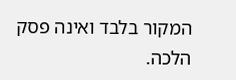המקור בלבד ואינה פסק הלכה.